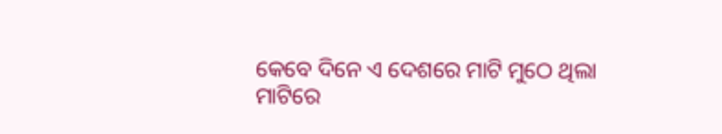କେବେ ଦିନେ ଏ ଦେଶରେ ମାଟି ମୁଠେ ଥିଲା
ମାଟିରେ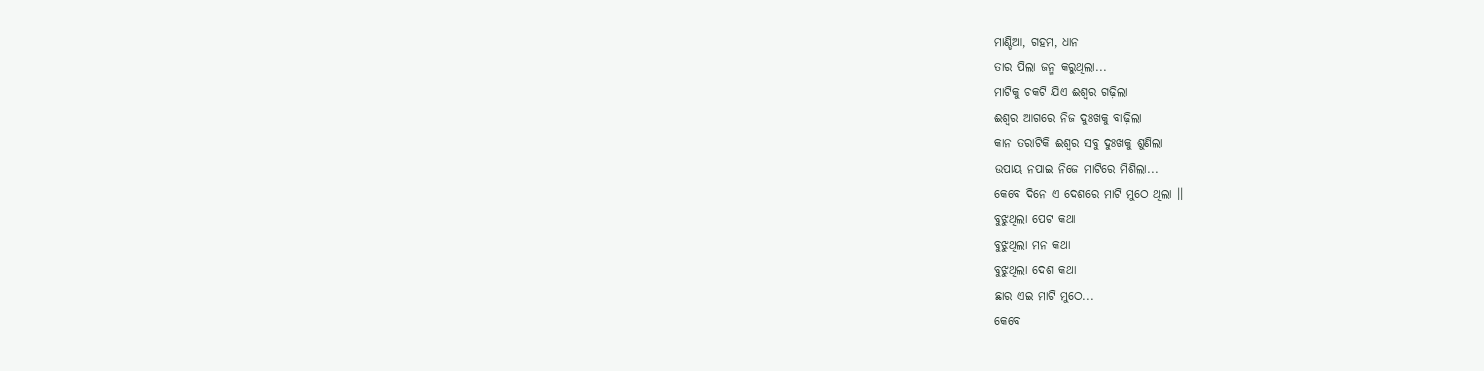ମାଣ୍ଡିଆ, ଗହମ, ଧାନ
ତାର ପିଲା ଜନ୍ମ କରୁଥିଲା...
ମାଟିକୁ ଚକଟି ଯିଏ ଈଶ୍ବର ଗଢ଼ିଲା
ଈଶ୍ବର ଆଗରେ ନିଜ ଦୁଃଖକୁ ବାଢ଼ିଲା
କାନ ତରାଟିକି ଈଶ୍ବର ସବୁ ଦୁଃଖକୁ ଶୁଣିଲା
ଉପାୟ ନପାଇ ନିଜେ ମାଟିରେ ମିଶିଲା...
କେବେ ଦିନେ ଏ ଦେଶରେ ମାଟି ମୁଠେ ଥିଲା ।।
ବୁଝୁଥିଲା ପେଟ କଥା
ବୁଝୁଥିଲା ମନ କଥା
ବୁଝୁଥିଲା ଦେଶ କଥା
ଛାର ଏଇ ମାଟି ମୁଠେ...
କେବେ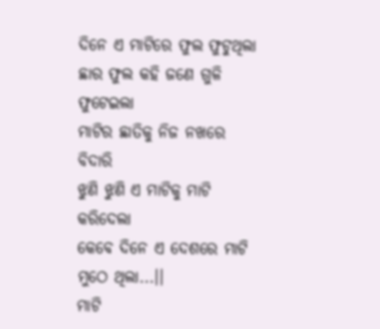ଦିନେ ଏ ମାଟିରେ ଫୁଲ ଫୁଟୁଥିଲା
ଛାର ଫୁଲ କହି ଜଣେ ଗୁଳି ଫୁଟେଇଲା
ମାଟିର ଛାତିକୁ ନିଜ ନଖରେ ବିଦାରି
ଝୁଣି ଝୁଣି ଏ ମାଟିକୁ ମାଟି କରିଦେଲା
କେବେ ଦିନେ ଏ ଦେଶରେ ମାଟି ମୁଠେ ଥିଲା...।।
ମାଟି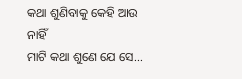କଥା ଶୁଣିବାକୁ କେହି ଆଉ ନାହିଁ
ମାଟି କଥା ଶୁଣେ ଯେ ସେ...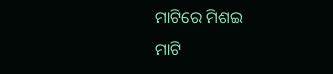ମାଟିରେ ମିଶଇ
ମାଟି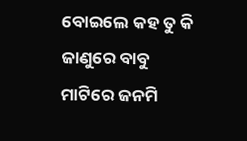ବୋଇଲେ କହ ତୁ କି ଜାଣୁରେ ବାବୁ
ମାଟିରେ ଜନମି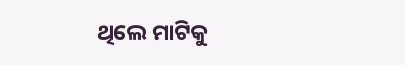ଥିଲେ ମାଟିକୁ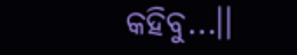କହିବୁ...।।